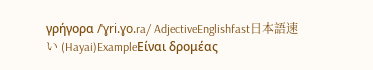γρήγορα /ˈɣri.ɣo.ra/ AdjectiveEnglishfast日本語速い (Hayai)ExampleΕίναι δρομέας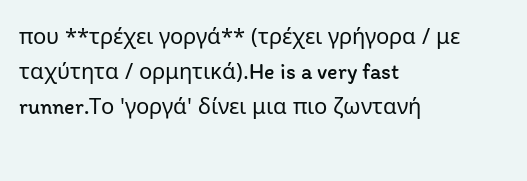που **τρέχει γοργά** (τρέχει γρήγορα / με ταχύτητα / ορμητικά).He is a very fast runner.Το 'γοργά' δίνει μια πιο ζωντανή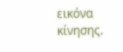εικόνα κίνησης.